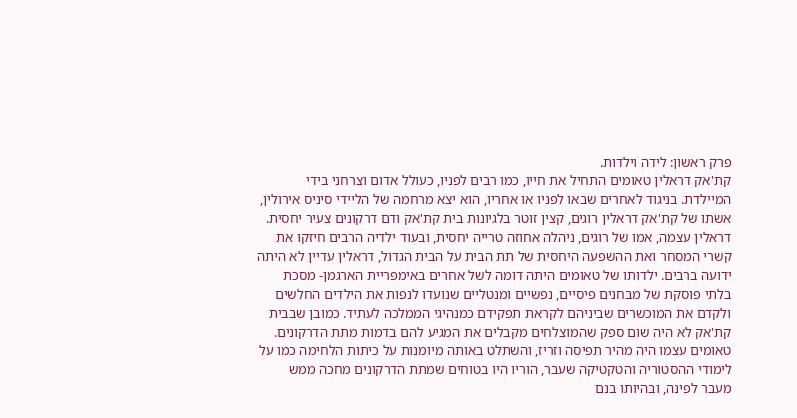פרק ראשון: לידה וילדות.
קת'אק דראלין טאומים התחיל את חייו, כמו רבים לפניו, כעולל אדום וצרחני בידי המיילדת. בניגוד לאחרים שבאו לפניו או אחריו, הוא יצא מרחמה של הליידי סיניס אירולין, אשתו של קת'אק דראלין רוגים, קצין זוטר בלגיונות בית קת'אק ודם דרקונים צעיר יחסית.
דראלין עצמה, אמו של רוגים, ניהלה אחוזה טרייה יחסית, ובעוד ילדיה הרבים חיזקו את קשרי המסחר ואת ההשפעה היחסית של תת הבית על הבית הגדול, דראלין עדיין לא היתה ידועה ברבים. ילדותו של טאומים היתה דומה לשל אחרים באימפריית הארגמן- מסכת בלתי פוסקת של מבחנים פיסיים, נפשיים ומנטליים שנועדו לנפות את הילדים החלשים ולקדם את המוכשרים שביניהם לקראת תפקידם כמנהיגי הממלכה לעתיד. כמובן שבבית קת'אק לא היה שום ספק שהמוצלחים מקבלים את המגיע להם בדמות מתת הדרקונים.
טאומים עצמו היה מהיר תפיסה וזריז, והשתלט באותה מיומנות על כיתות הלחימה כמו על לימודי ההסטוריה והטקטיקה שעבר, הוריו היו בטוחים שמתת הדרקונים מחכה ממש מעבר לפינה, ובהיותו בנם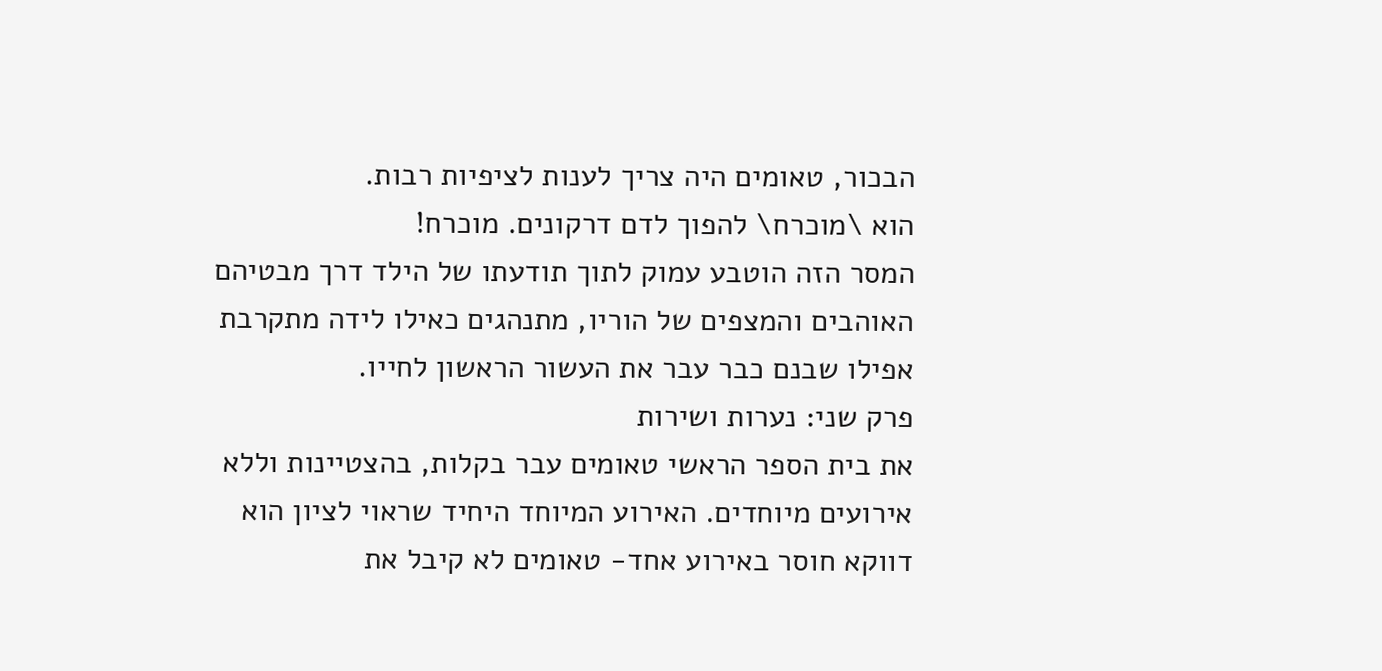הבכור, טאומים היה צריך לענות לציפיות רבות.
הוא \מוכרח\ להפוך לדם דרקונים. מוכרח!
המסר הזה הוטבע עמוק לתוך תודעתו של הילד דרך מבטיהם האוהבים והמצפים של הוריו, מתנהגים כאילו לידה מתקרבת אפילו שבנם כבר עבר את העשור הראשון לחייו.
פרק שני: נערות ושירות
את בית הספר הראשי טאומים עבר בקלות, בהצטיינות וללא אירועים מיוחדים. האירוע המיוחד היחיד שראוי לציון הוא דווקא חוסר באירוע אחד- טאומים לא קיבל את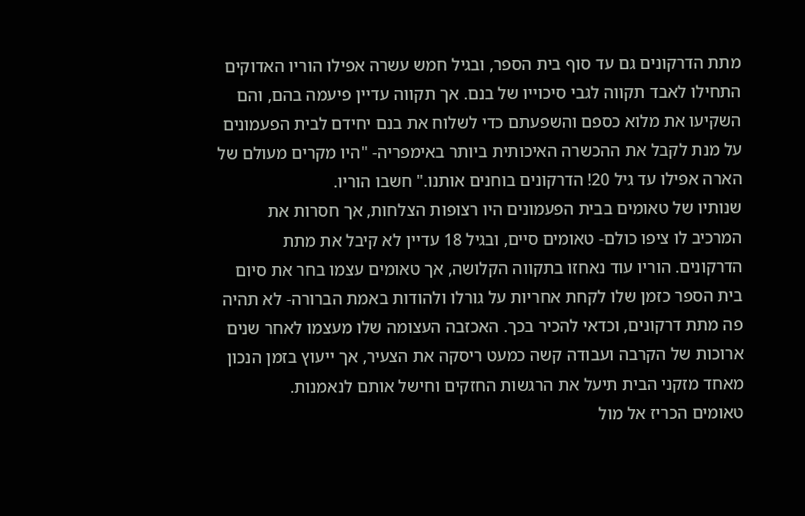מתת הדרקונים גם עד סוף בית הספר, ובגיל חמש עשרה אפילו הוריו האדוקים התחילו לאבד תקווה לגבי סיכוייו של בנם. אך תקווה עדיין פיעמה בהם, והם השקיעו את מלוא כספם והשפעתם כדי לשלוח את בנם יחידם לבית הפעמונים על מנת לקבל את ההכשרה האיכותית ביותר באימפריה- "היו מקרים מעולם של הארה אפילו עד גיל 20! הדרקונים בוחנים אותנו." חשבו הוריו.
שנותיו של טאומים בבית הפעמונים היו רצופות הצלחות, אך חסרות את המרכיב לו ציפו כולם- טאומים סיים, ובגיל 18 עדיין לא קיבל את מתת הדרקונים. הוריו עוד נאחזו בתקווה הקלושה, אך טאומים עצמו בחר את סיום בית הספר כזמן שלו לקחת אחריות על גורלו ולהודות באמת הברורה- לא תהיה פה מתת דרקונים, וכדאי להכיר בכך. האכזבה העצומה שלו מעצמו לאחר שנים ארוכות של הקרבה ועבודה קשה כמעט ריסקה את הצעיר, אך ייעוץ בזמן הנכון מאחד מזקני הבית תיעל את הרגשות החזקים וחישל אותם לנאמנות.
טאומים הכריז אל מול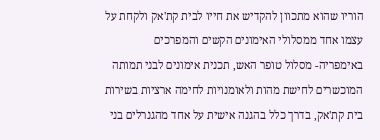הוריו שהוא מתכוון להקדיש את חייו לבית קת'אק ולקחת על עצמו אחד ממסלולי האימונים הקשים והמפרכים באימפריה- מסלול טופר האש, תכנית אימונים לבני תמותה המוכשרים לחישת מהות ולאומנויות לחימה ארציות בשירות בית קת'אק, בדרך כלל בהגנה אישית על אחד מהגנרלים בני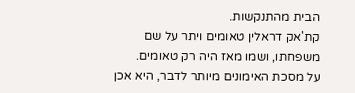הבית מהתנקשות.
קת'אק דראלין טאומים ויתר על שם משפחתו, ושמו מאז היה רק טאומים.
על מסכת האימונים מיותר לדבר, היא אכן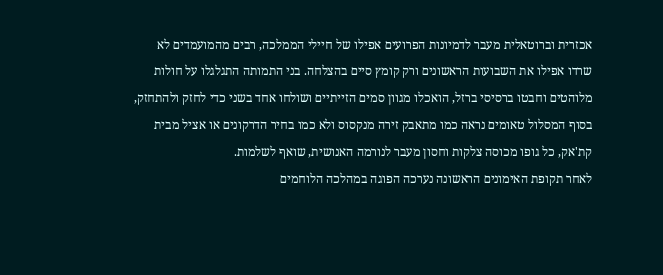אכזרית וברוטאלית מעבר לדמיונות הפרועים אפילו של חיילי הממלכה, רבים מהמועמדים לא שרדו אפילו את השבועות הראשונים ורק קומץ סיים בהצלחה. בני התמותה התגלגלו על חולות מלוהטים וחבטו ברסיסי ברזל, הואכלו מגוון סמים הזייתיים ושולחו אחד בשני כדי לחזק ולהתחזק, בסוף המסלול טאומים נראה כמו מתאבק זירה מנקסוס ולא כמו בחיר הדרקונים או אציל מבית קת'אק, כל גופו מכוסה צלקות וחסון מעבר לנורמה האנושית, שואף לשלמות.
לאחר תקופת האימונים הראשונה נערכה הפוגה במהלכה הלוחמים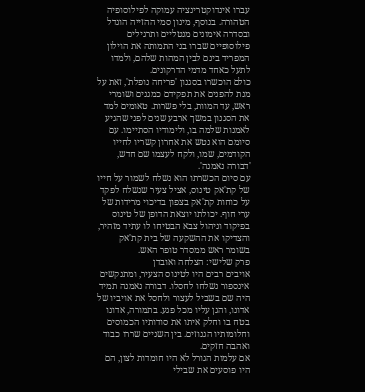עברו אינדוקטרינציה עמוקה לפילוסופיה הטהורה. בנוסף, מינון סמי ההזייה הוגדל ובסדרה אימונים מנטליים ותרגילים פילוסופיים שברו בני התמותה את הוילון המפריד בינם לבין המהות שלהם, ולמדו לתעל כאחד מדמי הדרקונים.
כולם הוכשרו בסגנון 'פריחה נופלת', זאת על מנת להפנים את תפקידם כמגנים ושומרי ראש, עד המוות, בלי פשרות. טאומים למד את הסגנון במשך ארבע שנים לפני שהגיע לאמנות שלמה בו, ולימודיו הסתיימו. עם סיומם הוא נטש את אחרון קשריו לחייו הקודמים, שמו, ולקח לעצמו שם חדש, 'דבורה נאמנה'.
עם סיום הכשרתו הוא נשלח לשמור על חייו של קת'אק טינוס, אציל צעיר שנשלח לפקד על כוחות קת'אק בצפון בדיכוי מרידות של ערי חוף. יכולתו יוצאת הדופן של טינוס בפיקוד וניהול צבא הבטיחו לו עתיד מזהיר, והצדיקו את ההשקעה של בית קת'אק בשומר ראש ממסדר טופר האש.
פרק שלישי: הצלחה ואובדן
אויבים רבים היו לטינוס הצעיר, ומתנקשים אינספור נשלחו לחסלו. דבורה נאמנה תמיד היה שם בשביל לעצור ולחסל את אויביו של אדונו, והגן עליו מכל פגע. בתמורה, אדונו בטח בו וחלק איתו את סודותיו הכמוסים וחלומותיו הגנוזים. בין השניים שררו כבוד ואהבה חזקים.
אם עלמות הגורל לא היו חומדות לצון, הם היו פוסעים את שבילי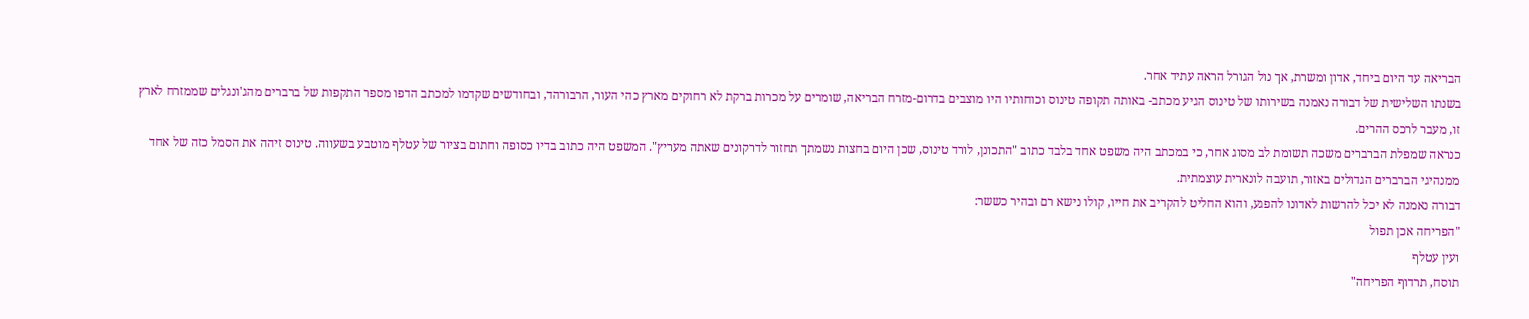הבריאה עד היום ביחד, אדון ומשרת, אך נול הגורל הראה עתיד אחר.
בשנתו השלישית של דבורה נאמנה בשירותו של טינוס הגיע מכתב- באותה תקופה טינוס וכוחותיו היו מוצבים בדרום-מזרח הבריאה, שומרים על מכרות ברקת לא רחוקים מארץ כהי העור, הרבורהד, ובחודשים שקדמו למכתב הדפו מספר התקפות של ברברים מהג'ונגלים שממזרח לארץ זו, מעבר לרכס ההרים.
כנראה שמפלת הברברים משכה תשומת לב מסוג אחר, כי במכתב היה משפט אחד בלבד כתוב "התכונן, לורד טינוס, שכן היום בחצות נשמתך תחזור לדרקונים שאתה מעריץ". המשפט היה כתוב בדיו כסופה וחתום בציור של עטלף מוטבע בשעווה. טינוס זיהה את הסמל כזה של אחד ממנהיגי הברברים הגדולים באזור, תועבה לונארית עוצמתית.
דבורה נאמנה לא יכל להרשות לאדונו להפגע, והוא החליט להקריב את חייו, קולו נישא רם ובהיר כששר:
"הפריחה אכן תפול
ועין עטלף
תוסח, תרדוף הפריחה"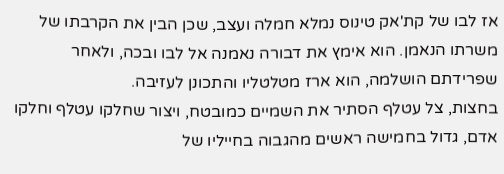אז לבו של קת'אק טינוס נמלא חמלה ועצב, שכן הבין את הקרבתו של משרתו הנאמן. הוא אימץ את דבורה נאמנה אל לבו ובכה, ולאחר שפרידתם הושלמה, הוא ארז מטלטליו והתכונן לעזיבה.
בחצות, צל עטלף הסתיר את השמיים כמובטח, ויצור שחלקו עטלף וחלקו אדם, גדול בחמישה ראשים מהגבוה בחייליו של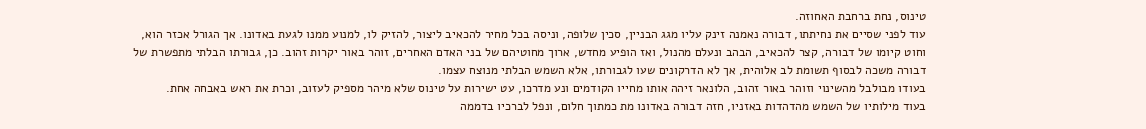טינוס, נחת ברחבת האחוזה.
עוד לפני שסיים את נחיתתו, דבורה נאמנה זינק עליו מגג הבניין, סכין שלופה, וניסה בכל מחיר להכאיב ליצור, להזיק לו, למנוע ממנו לגעת באדונו. אך הגורל אכזר הוא, וחוט קיומו של דבורה, קצר להכאיב, הבהב ונעלם מהנול, ואז הופיע מחדש, ארוך מחוטיהם של בני האדם האחרים, זוהר באור יקרות זהוב. כן, גבורתו הבלתי מתפשרת של דבורה משכה לבסוף תשומת לב אלוהית, אך לא הדרקונים שעו לגבורתו, אלא השמש הבלתי מנוצח עצמו.
בעודו מבולבל מהשינוי וזוהר באור זהוב, הלונאר זיהה אותו מחייו הקודמים ונע מדרכו, עט ישירות על טינוס שלא מיהר מספיק לעזוב, וכרת את ראש באבחה אחת.
בעוד מילותיו של השמש מהדהדות באזניו, חזה דבורה באדונו מת כמתוך חלום, ונפל לברכיו בדממה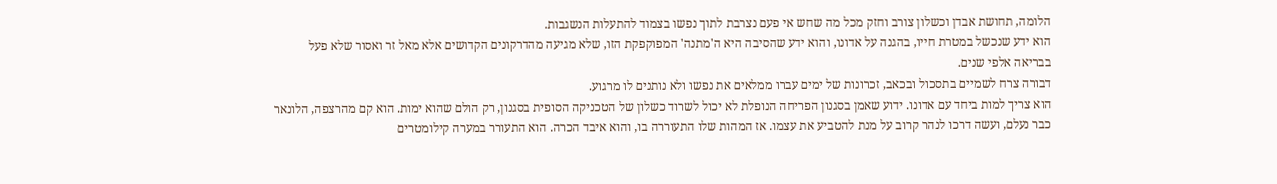הלומה, תחושת אבדן וכשלון צורב וחזק מכל מה שחש אי פעם נצרבת לתוך נפשו בצמוד להתעלות הנשגבות.
הוא ידע שנכשל במטרת חייו, בהגנה על אדונו, והוא ידע שהסיבה היא ה'מתנה' המפוקפקת הזו, שלא מגיעה מהדרקונים הקדושים אלא מאל זר ואסור שלא פעל בבריאה אלפי שנים.
דבורה צרח לשמיים בתסכול ובכאב, זכרונות של ימים עברו ממלאים את נפשו ולא נותנים לו מרגוע.
הוא צריך למות ביחד עם אדונו. ידוע שאמן בסגנון הפריחה הנופלת לא יכול לשרוד כשלון של הטכניקה הסופית בסגנון, רק הולם שהוא ימות. הוא קם מהרצפה, הלונאר כבר נעלם, ועשה דרכו לנהר קרוב על מנת להטביע את עצמו. אז המהות שלו התעוררה בו, והוא איבד הכרה. הוא התעורר במערה קילומטרים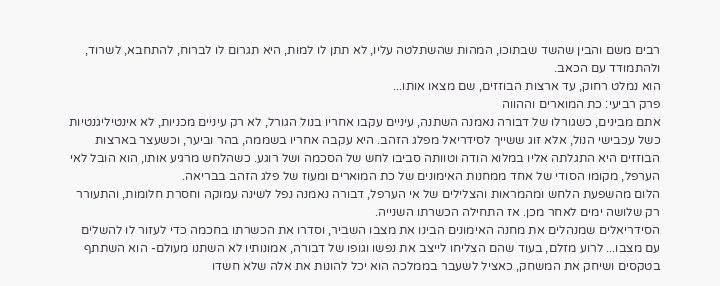רבים משם והבין שהשד שבתוכו, המהות שהשתלטה עליו, לא תתן לו למות, היא תגרום לו לברוח, להתחבא, לשרוד, ולהתמודד עם הכאב.
הוא נמלט רחוק, עד ארצות הבוזזים, שם מצאו אותו...
פרק רביעי: כת המוארים וההווה
אתם מבינים, כשגורלו של דבורה נאמנה השתנה, עיניים עקבו אחריו בנול הגורל, לא רק עיניים מכניות, לא אינטיליגנטיות כשל עכבישי הנול, אלא זוג ששייך לסידריאל מפלג הזהב. היא עקבה אחריו בשממה, בהר וביער, וכשעצר בארצות הבוזזים היא התגלתה אליו במלוא הודה וטוותה סביבו לחש של הסכמה ושל רוגע. כשהלחש מרגיע אותו, הוא הובל לאי הערפל, מקומו הסודי של אחד ממחנות האימונים של כת המוארים ומעוז של פלג הזהב בבריאה.
הלום מהשפעת הלחש ומהמראות והצלילים של אי הערפל, דבורה נאמנה נפל לשינה עמוקה וחסרת חלומות, והתעורר רק שלושה ימים לאחר מכן. אז התחילה הכשרתו השנייה.
הסידריאלים שמנהלים את מחנה האימונים הבינו את מצבו השביר, וסדרו את הכשרתו בחכמה כדי לעזור לו להשלים עם מצבו... לרוע מזלם, בעוד שהם הצליחו לייצב את נפשו וגופו של דבורה, אמונותיו לא השתנו מעולם- הוא השתתף בטקסים ושיחק את המשחק, כאציל לשעבר בממלכה הוא יכל להונות את אלה שלא חשדו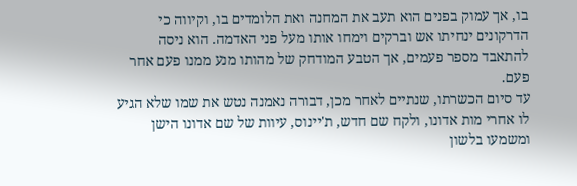בו, אך עמוק בפנים הוא תעב את המחנה ואת הלומדים בו, וקיווה כי הדרקונים ינחיתו אש וברקים וימחו אותו מעל פני האדמה. הוא ניסה להתאבד מספר פעמים, אך הטבע המודחק של מהותו מנע ממנו פעם אחר פעם.
עד סיום הכשרתו, שנתיים לאחר מכן, דבורה נאמנה נטש את שמו שלא הגיע לו אחרי מות אדונו, ולקח שם חדש, ת'יינוס, עיוות של שם אדונו הישן ומשמעו בלשון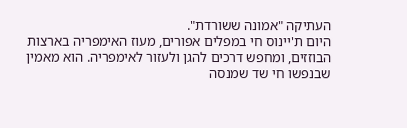העתיקה "אמונה ששורדת".
היום ת'יינוס חי במפלים אפורים, מעוז האימפריה בארצות הבוזזים, ומחפש דרכים להגן ולעזור לאימפריה. הוא מאמין שבנפשו חי שד שמנסה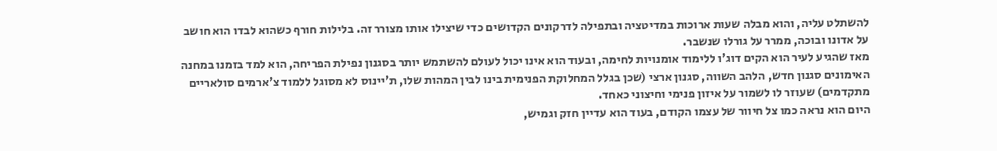להשתלט עליה, והוא מבלה שעות ארוכות במדיטציה ובתפילה לדרקונים הקדושים כדי שיצילו אותו מצורר זה. בלילות חורף כשהוא לבדו הוא חושב על אדונו ובוכה, ממרר על גורלו שנשבר.
מאז שהגיע לעיר הוא הקים דוג'ו ללימוד אומנויות לחימה, ובעוד הוא אינו יכול לעולם להשתמש יותר בסגנון נפילת הפריחה, הוא למד בזמנו במחנה האימונים סגנון חדש, הלהב השווה, סגנון ארצי (שכן בגלל המחלוקת הפנימית בינו לבין המהות שלו, ת'יינוס לא מסוגל ללמוד צ'ארמים סולאריים מתקדמים) שעוזר לו לשמור על איזון פנימי וחיצוני כאחד.
היום הוא נראה כמו צל חיוור של עצמו הקודם, בעוד הוא עדיין חזק וגמיש,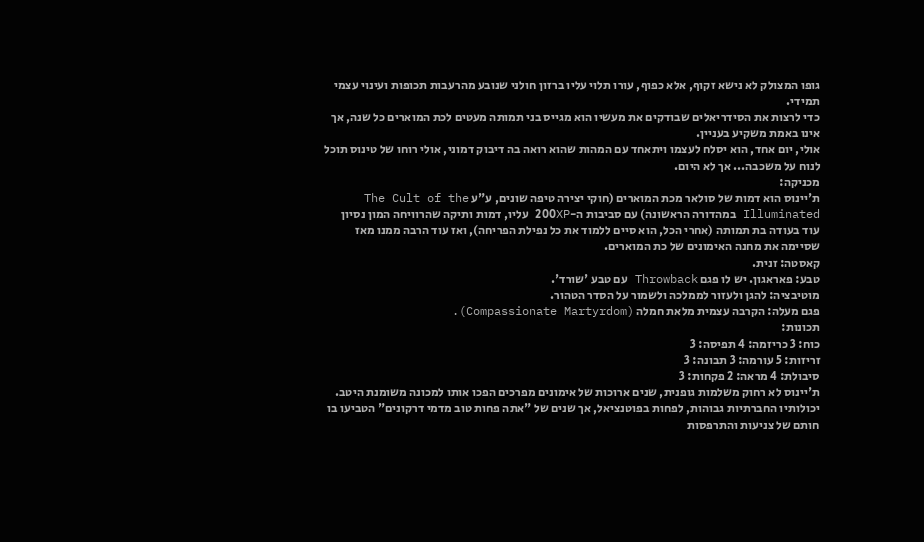גופו המצולק לא נישא זקוף, אלא כפוף, עורו תלוי עליו ברזון חולני שנובע מהרעבות תכופות ועינוי עצמי תמידי.
כדי לרצות את הסידריאלים שבודקים את מעשיו הוא מגייס בני תמותה מעטים לכת המוארים כל שנה, אך אינו באמת משקיע בעניין.
אולי, יום אחד, הוא יסלח לעצמו ויתאחד עם המהות שהוא רואה בה דיבוק דמוני, אולי רוחו של טינוס תוכל לנוח על משכבה... אך לא היום.
מכניקה:
ת'יינוס הוא דמות של סולאר מכת המוארים (חוקי יצירה טיפה שונים, ע"ע The Cult of the Illuminated במהדורה הראשונה) עם סביבות ה-200XP עליו, דמות ותיקה שהרוויחה המון נסיון עוד בעודה בת תמותה (אחרי הכל, הוא סיים ללמוד את כל נפילת הפריחה), ואז עוד הרבה ממנו מאז שסיימה את מחנה האימונים של כת המוארים.
קאסטה: זנית.
טבע: פאראגון. יש לו פגם Throwback עם טבע 'שורד'.
מוטיבציה: להגן ולעזור לממלכה ולשמור על הסדר הטהור.
פגם מעלה: הקרבה עצמית מלאת חמלה (Compassionate Martyrdom).
תכונות:
כוח: 3 כריזמה: 4 תפיסה: 3
זריזות: 5 עורמה: 3 תבונה: 3
סיבולת: 4 מראה: 2 פקחות: 3
ת'יינוס לא רחוק משלמות גופנית, שנים ארוכות של אימונים מפרכים הפכו אותו למכונה משומנת היטב. יכולותיו החברתיות גבוהות, לפחות בפוטנציאל, אך שנים של "אתה פחות טוב מדמי דרקונים" הטביעו בו חותם של צניעות והתרפסות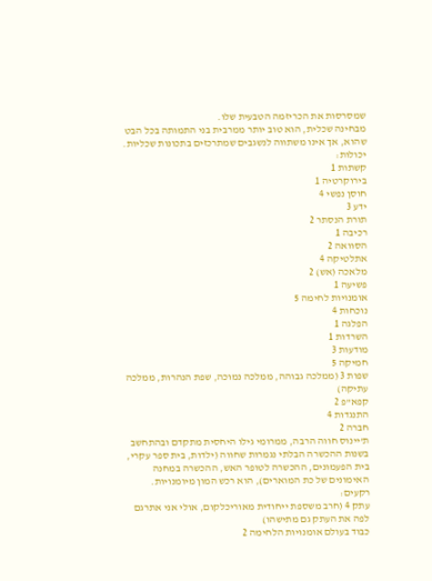שמסרסות את הכריזמה הטבעית שלו.
מבחינה שכלית, הוא טוב יותר ממרבית בני התמותה בכל הבט שהוא, אך אינו משתווה לנשגבים שמתרכזים בתכונות שכליות.
יכולות:
קשתות 1
בירוקרטיה 1
חוסן נפשי 4
ידע 3
תורת הנסתר 2
רכיבה 1
הסוואה 2
אתלטיקה 4
מלאכה (אש) 2
פשיעה 1
אומנויות לחימה 5
נוכחות 4
הפלגה 1
השרדות 1
מודעות 3
חמיקה 5
שפות 3 (ממלכה גבוהה, ממלכה נמוכה, שפת הנהרות, ממלכה עתיקה)
קפא"פ 2
התנגדות 4
חברה 2
ת'יינוס חווה הרבה, ממרומי גילו היחסית מתקדם ובהתחשב בשנות ההכשרה הבלתי נגמרות שחווה (ילדות, בית ספר עקרי, בית הפעמונים, ההכשרה לטופר האש, ההכשרה במחנה האימונים של כת המוארים), הוא רכש המון מיומנויות.
רקעים:
עתק 4 (חרב משספת ייחודית מאוריכלקום, אולי אני אתרגם לפה את העתק גם מתישהו)
כבוד בעולם אומנויות הלחימה 2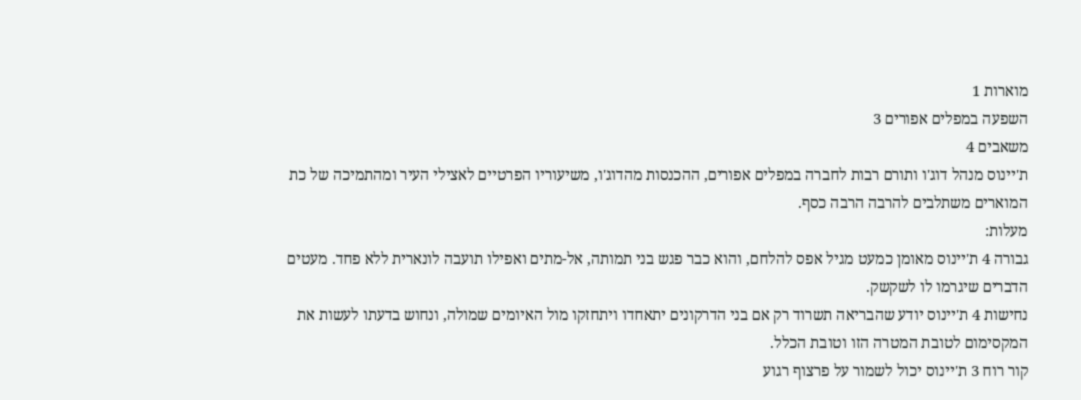מוארות 1
השפעה במפלים אפורים 3
משאבים 4
ת'יינוס מנהל דוג'ו ותורם רבות לחברה במפלים אפורים, ההכנסות מהדוג'ו, משיעוריו הפרטיים לאצילי העיר ומהתמיכה של כת המוארים משתלבים להרבה הרבה כסף.
מעלות:
גבורה 4 ת'יינוס מאומן כמעט מגיל אפס להלחם, והוא כבר פגש בני תמותה, אל-מתים ואפילו תועבה לונארית ללא פחד. מעטים הדברים שיגרמו לו לשקשק.
נחישות 4 ת'יינוס יודע שהבריאה תשרוד רק אם בני הדרקונים יתאחדו ויתחזקו מול האיומים שמולה, ונחוש בדעתו לעשות את המקסימום לטובת המטרה הזו וטובת הכלל.
קור רוח 3 ת'יינוס יכול לשמור על פרצוף רגוע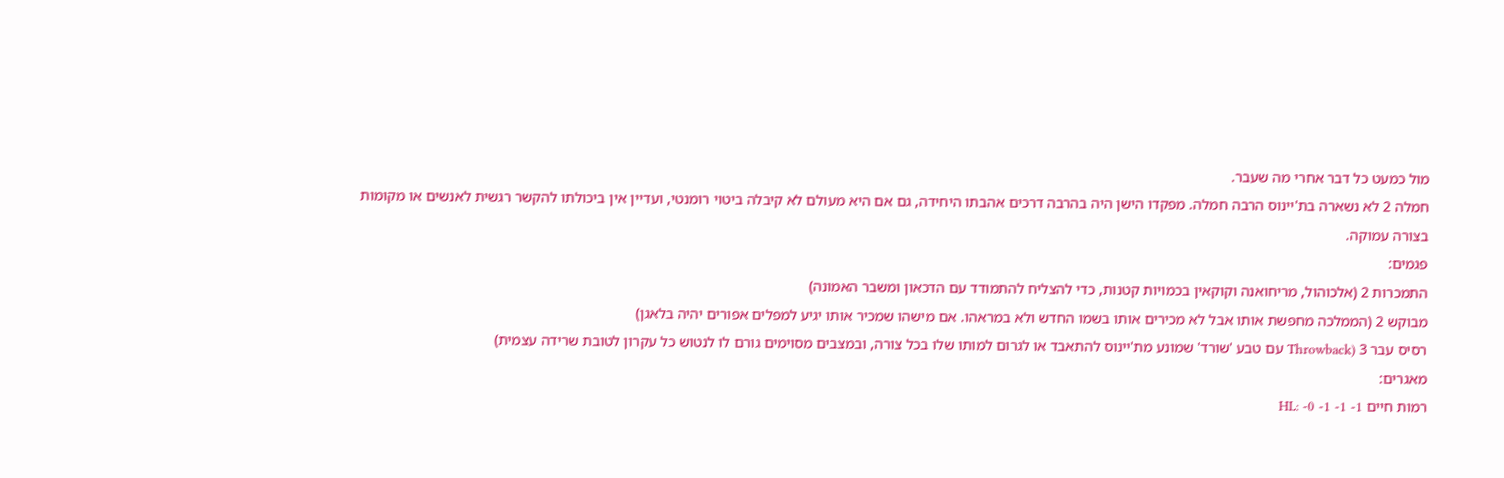מול כמעט כל דבר אחרי מה שעבר.
חמלה 2 לא נשארה בת'יינוס הרבה חמלה. מפקדו הישן היה בהרבה דרכים אהבתו היחידה, גם אם היא מעולם לא קיבלה ביטוי רומנטי, ועדיין אין ביכולתו להקשר רגשית לאנשים או מקומות בצורה עמוקה.
פגמים:
התמכרות 2 (אלכוהול, מריחואנה וקוקאין בכמויות קטנות, כדי להצליח להתמודד עם הדכאון ומשבר האמונה)
מבוקש 2 (הממלכה מחפשת אותו אבל לא מכירים אותו בשמו החדש ולא במראהו. אם מישהו שמכיר אותו יגיע למפלים אפורים יהיה בלאגן)
רסיס עבר 3 (Throwback עם טבע 'שורד' שמונע מת'יינוס להתאבד או לגרום למותו שלו בכל צורה, ובמצבים מסוימים גורם לו לנטוש כל עקרון לטובת שרידה עצמית)
מאגרים:
רמות חיים HL: -0 -1 -1 -1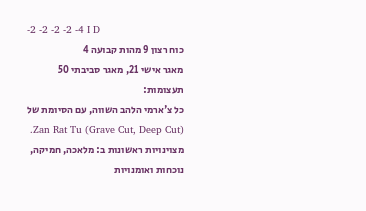-2 -2 -2 -2 -4 I D
כוח רצון 9 מהות קבועה 4
מאגר אישי 21, מאגר סביבתי 50
תעצומות:
כל צ'ארמי הלהב השווה, עם הסיומת של Zan Rat Tu (Grave Cut, Deep Cut).
מצוינויות ראשונות ב: מלאכה, חמיקה, נוכחות ואומנויות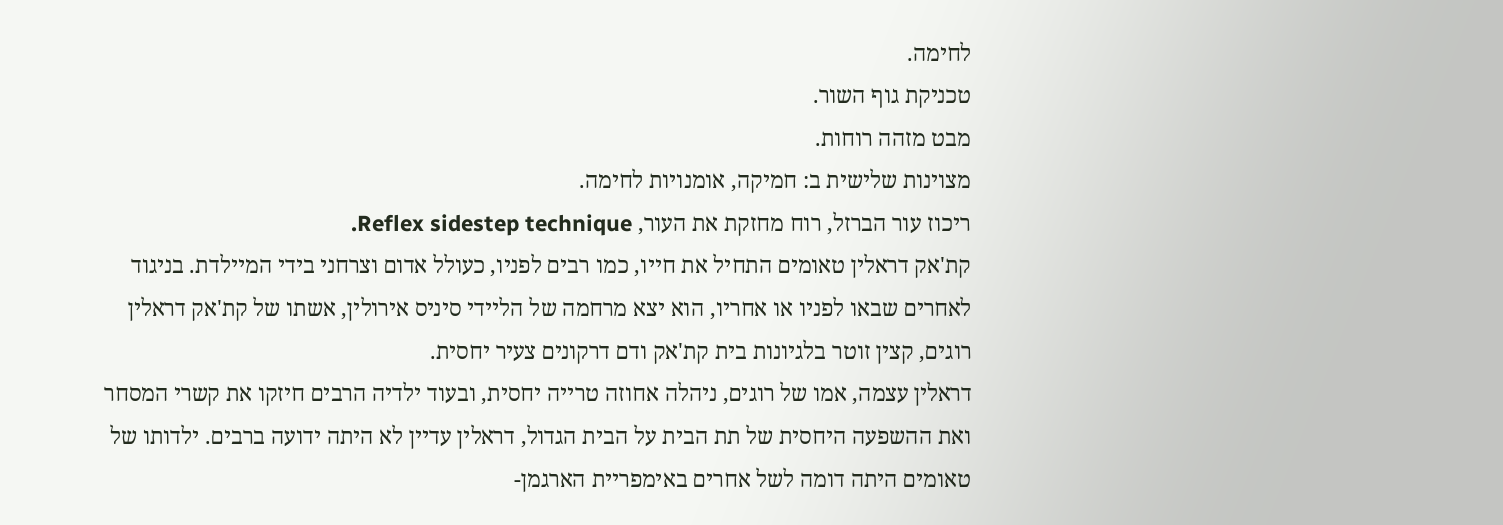לחימה.
טכניקת גוף השור.
מבט מזהה רוחות.
מצוינות שלישית ב: חמיקה, אומנויות לחימה.
ריכוז עור הברזל, רוח מחזקת את העור, Reflex sidestep technique.
קת'אק דראלין טאומים התחיל את חייו, כמו רבים לפניו, כעולל אדום וצרחני בידי המיילדת. בניגוד לאחרים שבאו לפניו או אחריו, הוא יצא מרחמה של הליידי סיניס אירולין, אשתו של קת'אק דראלין רוגים, קצין זוטר בלגיונות בית קת'אק ודם דרקונים צעיר יחסית.
דראלין עצמה, אמו של רוגים, ניהלה אחוזה טרייה יחסית, ובעוד ילדיה הרבים חיזקו את קשרי המסחר ואת ההשפעה היחסית של תת הבית על הבית הגדול, דראלין עדיין לא היתה ידועה ברבים. ילדותו של טאומים היתה דומה לשל אחרים באימפריית הארגמן-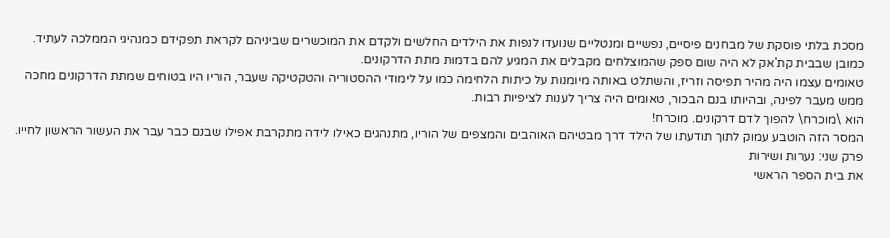מסכת בלתי פוסקת של מבחנים פיסיים, נפשיים ומנטליים שנועדו לנפות את הילדים החלשים ולקדם את המוכשרים שביניהם לקראת תפקידם כמנהיגי הממלכה לעתיד. כמובן שבבית קת'אק לא היה שום ספק שהמוצלחים מקבלים את המגיע להם בדמות מתת הדרקונים.
טאומים עצמו היה מהיר תפיסה וזריז, והשתלט באותה מיומנות על כיתות הלחימה כמו על לימודי ההסטוריה והטקטיקה שעבר, הוריו היו בטוחים שמתת הדרקונים מחכה ממש מעבר לפינה, ובהיותו בנם הבכור, טאומים היה צריך לענות לציפיות רבות.
הוא \מוכרח\ להפוך לדם דרקונים. מוכרח!
המסר הזה הוטבע עמוק לתוך תודעתו של הילד דרך מבטיהם האוהבים והמצפים של הוריו, מתנהגים כאילו לידה מתקרבת אפילו שבנם כבר עבר את העשור הראשון לחייו.
פרק שני: נערות ושירות
את בית הספר הראשי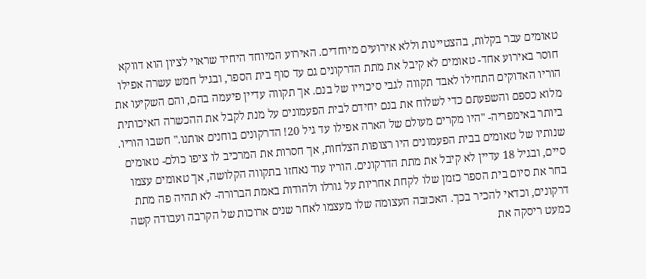טאומים עבר בקלות, בהצטיינות וללא אירועים מיוחדים. האירוע המיוחד היחיד שראוי לציון הוא דווקא חוסר באירוע אחד- טאומים לא קיבל את מתת הדרקונים גם עד סוף בית הספר, ובגיל חמש עשרה אפילו הוריו האדוקים התחילו לאבד תקווה לגבי סיכוייו של בנם. אך תקווה עדיין פיעמה בהם, והם השקיעו את מלוא כספם והשפעתם כדי לשלוח את בנם יחידם לבית הפעמונים על מנת לקבל את ההכשרה האיכותית ביותר באימפריה- "היו מקרים מעולם של הארה אפילו עד גיל 20! הדרקונים בוחנים אותנו." חשבו הוריו.
שנותיו של טאומים בבית הפעמונים היו רצופות הצלחות, אך חסרות את המרכיב לו ציפו כולם- טאומים סיים, ובגיל 18 עדיין לא קיבל את מתת הדרקונים. הוריו עוד נאחזו בתקווה הקלושה, אך טאומים עצמו בחר את סיום בית הספר כזמן שלו לקחת אחריות על גורלו ולהודות באמת הברורה- לא תהיה פה מתת דרקונים, וכדאי להכיר בכך. האכזבה העצומה שלו מעצמו לאחר שנים ארוכות של הקרבה ועבודה קשה כמעט ריסקה את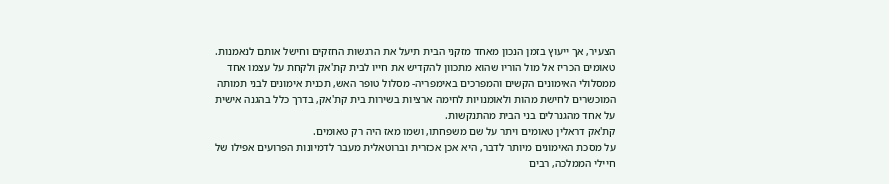הצעיר, אך ייעוץ בזמן הנכון מאחד מזקני הבית תיעל את הרגשות החזקים וחישל אותם לנאמנות.
טאומים הכריז אל מול הוריו שהוא מתכוון להקדיש את חייו לבית קת'אק ולקחת על עצמו אחד ממסלולי האימונים הקשים והמפרכים באימפריה- מסלול טופר האש, תכנית אימונים לבני תמותה המוכשרים לחישת מהות ולאומנויות לחימה ארציות בשירות בית קת'אק, בדרך כלל בהגנה אישית על אחד מהגנרלים בני הבית מהתנקשות.
קת'אק דראלין טאומים ויתר על שם משפחתו, ושמו מאז היה רק טאומים.
על מסכת האימונים מיותר לדבר, היא אכן אכזרית וברוטאלית מעבר לדמיונות הפרועים אפילו של חיילי הממלכה, רבים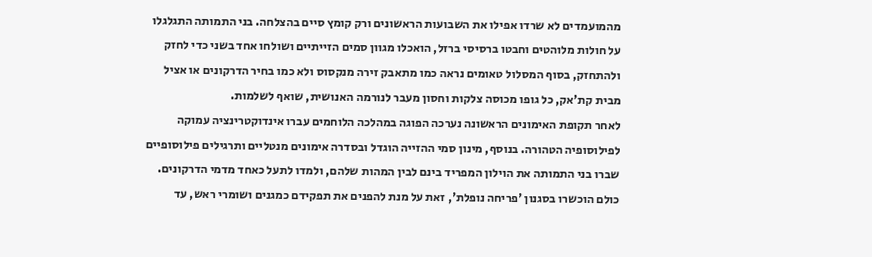מהמועמדים לא שרדו אפילו את השבועות הראשונים ורק קומץ סיים בהצלחה. בני התמותה התגלגלו על חולות מלוהטים וחבטו ברסיסי ברזל, הואכלו מגוון סמים הזייתיים ושולחו אחד בשני כדי לחזק ולהתחזק, בסוף המסלול טאומים נראה כמו מתאבק זירה מנקסוס ולא כמו בחיר הדרקונים או אציל מבית קת'אק, כל גופו מכוסה צלקות וחסון מעבר לנורמה האנושית, שואף לשלמות.
לאחר תקופת האימונים הראשונה נערכה הפוגה במהלכה הלוחמים עברו אינדוקטרינציה עמוקה לפילוסופיה הטהורה. בנוסף, מינון סמי ההזייה הוגדל ובסדרה אימונים מנטליים ותרגילים פילוסופיים שברו בני התמותה את הוילון המפריד בינם לבין המהות שלהם, ולמדו לתעל כאחד מדמי הדרקונים.
כולם הוכשרו בסגנון 'פריחה נופלת', זאת על מנת להפנים את תפקידם כמגנים ושומרי ראש, עד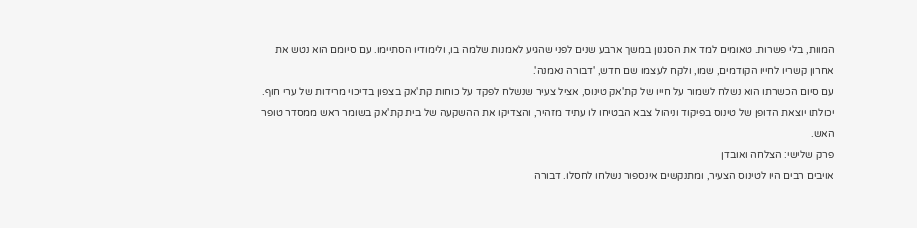המוות, בלי פשרות. טאומים למד את הסגנון במשך ארבע שנים לפני שהגיע לאמנות שלמה בו, ולימודיו הסתיימו. עם סיומם הוא נטש את אחרון קשריו לחייו הקודמים, שמו, ולקח לעצמו שם חדש, 'דבורה נאמנה'.
עם סיום הכשרתו הוא נשלח לשמור על חייו של קת'אק טינוס, אציל צעיר שנשלח לפקד על כוחות קת'אק בצפון בדיכוי מרידות של ערי חוף. יכולתו יוצאת הדופן של טינוס בפיקוד וניהול צבא הבטיחו לו עתיד מזהיר, והצדיקו את ההשקעה של בית קת'אק בשומר ראש ממסדר טופר האש.
פרק שלישי: הצלחה ואובדן
אויבים רבים היו לטינוס הצעיר, ומתנקשים אינספור נשלחו לחסלו. דבורה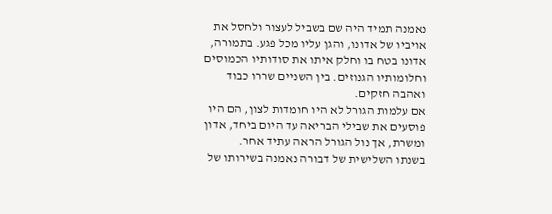נאמנה תמיד היה שם בשביל לעצור ולחסל את אויביו של אדונו, והגן עליו מכל פגע. בתמורה, אדונו בטח בו וחלק איתו את סודותיו הכמוסים וחלומותיו הגנוזים. בין השניים שררו כבוד ואהבה חזקים.
אם עלמות הגורל לא היו חומדות לצון, הם היו פוסעים את שבילי הבריאה עד היום ביחד, אדון ומשרת, אך נול הגורל הראה עתיד אחר.
בשנתו השלישית של דבורה נאמנה בשירותו של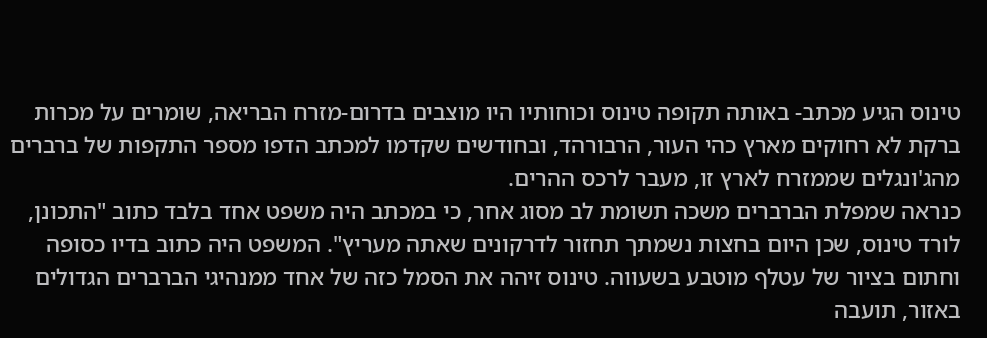טינוס הגיע מכתב- באותה תקופה טינוס וכוחותיו היו מוצבים בדרום-מזרח הבריאה, שומרים על מכרות ברקת לא רחוקים מארץ כהי העור, הרבורהד, ובחודשים שקדמו למכתב הדפו מספר התקפות של ברברים מהג'ונגלים שממזרח לארץ זו, מעבר לרכס ההרים.
כנראה שמפלת הברברים משכה תשומת לב מסוג אחר, כי במכתב היה משפט אחד בלבד כתוב "התכונן, לורד טינוס, שכן היום בחצות נשמתך תחזור לדרקונים שאתה מעריץ". המשפט היה כתוב בדיו כסופה וחתום בציור של עטלף מוטבע בשעווה. טינוס זיהה את הסמל כזה של אחד ממנהיגי הברברים הגדולים באזור, תועבה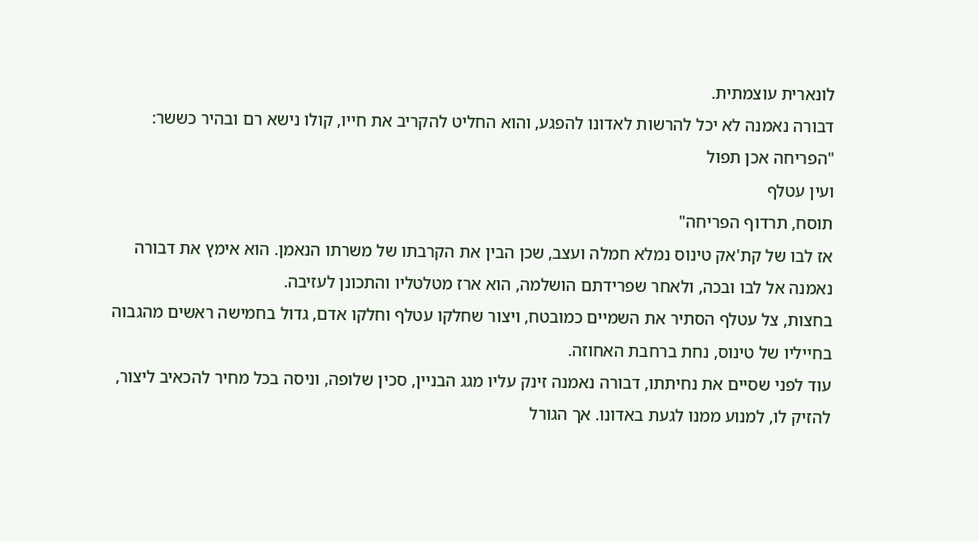לונארית עוצמתית.
דבורה נאמנה לא יכל להרשות לאדונו להפגע, והוא החליט להקריב את חייו, קולו נישא רם ובהיר כששר:
"הפריחה אכן תפול
ועין עטלף
תוסח, תרדוף הפריחה"
אז לבו של קת'אק טינוס נמלא חמלה ועצב, שכן הבין את הקרבתו של משרתו הנאמן. הוא אימץ את דבורה נאמנה אל לבו ובכה, ולאחר שפרידתם הושלמה, הוא ארז מטלטליו והתכונן לעזיבה.
בחצות, צל עטלף הסתיר את השמיים כמובטח, ויצור שחלקו עטלף וחלקו אדם, גדול בחמישה ראשים מהגבוה בחייליו של טינוס, נחת ברחבת האחוזה.
עוד לפני שסיים את נחיתתו, דבורה נאמנה זינק עליו מגג הבניין, סכין שלופה, וניסה בכל מחיר להכאיב ליצור, להזיק לו, למנוע ממנו לגעת באדונו. אך הגורל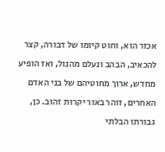אכזר הוא, וחוט קיומו של דבורה, קצר להכאיב, הבהב ונעלם מהנול, ואז הופיע מחדש, ארוך מחוטיהם של בני האדם האחרים, זוהר באור יקרות זהוב. כן, גבורתו הבלתי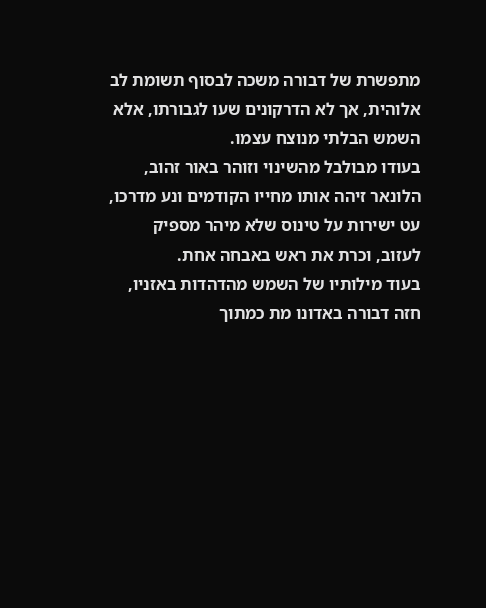מתפשרת של דבורה משכה לבסוף תשומת לב אלוהית, אך לא הדרקונים שעו לגבורתו, אלא השמש הבלתי מנוצח עצמו.
בעודו מבולבל מהשינוי וזוהר באור זהוב, הלונאר זיהה אותו מחייו הקודמים ונע מדרכו, עט ישירות על טינוס שלא מיהר מספיק לעזוב, וכרת את ראש באבחה אחת.
בעוד מילותיו של השמש מהדהדות באזניו, חזה דבורה באדונו מת כמתוך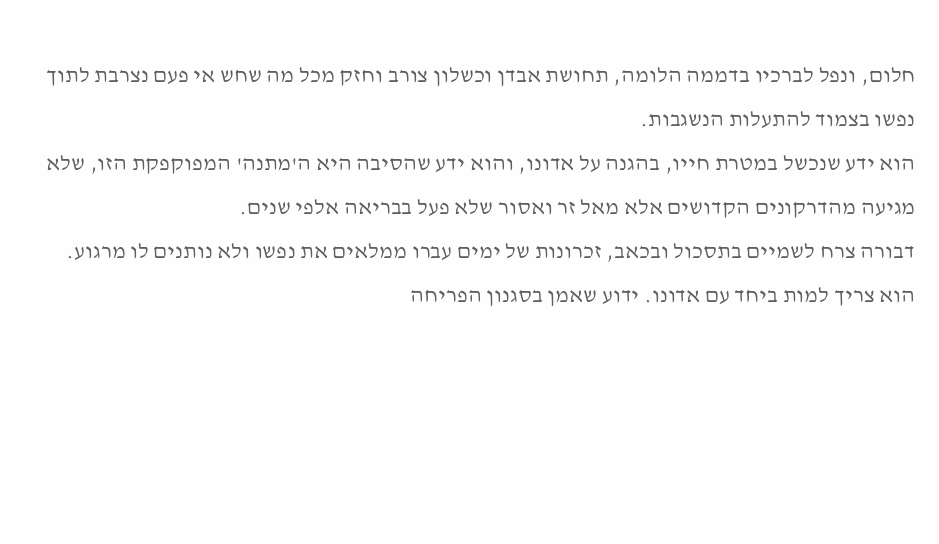חלום, ונפל לברכיו בדממה הלומה, תחושת אבדן וכשלון צורב וחזק מכל מה שחש אי פעם נצרבת לתוך נפשו בצמוד להתעלות הנשגבות.
הוא ידע שנכשל במטרת חייו, בהגנה על אדונו, והוא ידע שהסיבה היא ה'מתנה' המפוקפקת הזו, שלא מגיעה מהדרקונים הקדושים אלא מאל זר ואסור שלא פעל בבריאה אלפי שנים.
דבורה צרח לשמיים בתסכול ובכאב, זכרונות של ימים עברו ממלאים את נפשו ולא נותנים לו מרגוע.
הוא צריך למות ביחד עם אדונו. ידוע שאמן בסגנון הפריחה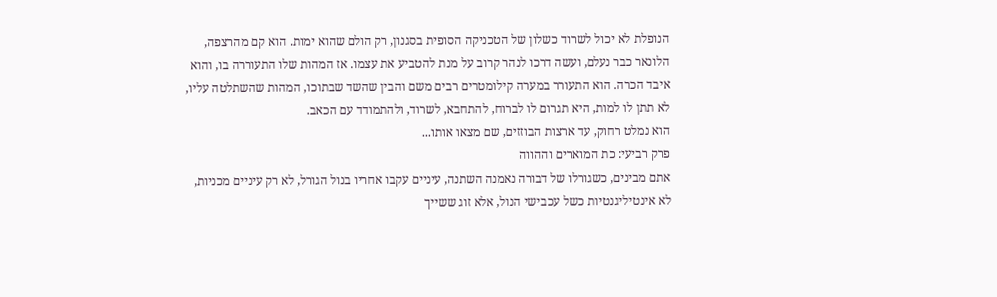הנופלת לא יכול לשרוד כשלון של הטכניקה הסופית בסגנון, רק הולם שהוא ימות. הוא קם מהרצפה, הלונאר כבר נעלם, ועשה דרכו לנהר קרוב על מנת להטביע את עצמו. אז המהות שלו התעוררה בו, והוא איבד הכרה. הוא התעורר במערה קילומטרים רבים משם והבין שהשד שבתוכו, המהות שהשתלטה עליו, לא תתן לו למות, היא תגרום לו לברוח, להתחבא, לשרוד, ולהתמודד עם הכאב.
הוא נמלט רחוק, עד ארצות הבוזזים, שם מצאו אותו...
פרק רביעי: כת המוארים וההווה
אתם מבינים, כשגורלו של דבורה נאמנה השתנה, עיניים עקבו אחריו בנול הגורל, לא רק עיניים מכניות, לא אינטיליגנטיות כשל עכבישי הנול, אלא זוג ששייך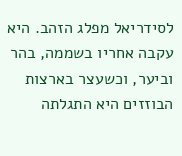לסידריאל מפלג הזהב. היא עקבה אחריו בשממה, בהר וביער, וכשעצר בארצות הבוזזים היא התגלתה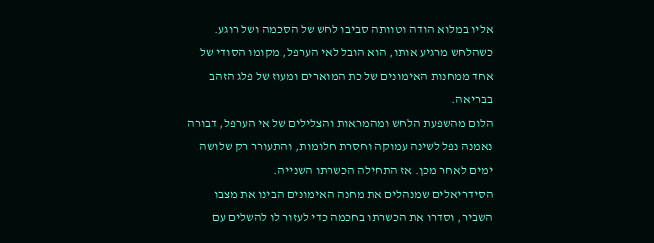אליו במלוא הודה וטוותה סביבו לחש של הסכמה ושל רוגע. כשהלחש מרגיע אותו, הוא הובל לאי הערפל, מקומו הסודי של אחד ממחנות האימונים של כת המוארים ומעוז של פלג הזהב בבריאה.
הלום מהשפעת הלחש ומהמראות והצלילים של אי הערפל, דבורה נאמנה נפל לשינה עמוקה וחסרת חלומות, והתעורר רק שלושה ימים לאחר מכן. אז התחילה הכשרתו השנייה.
הסידריאלים שמנהלים את מחנה האימונים הבינו את מצבו השביר, וסדרו את הכשרתו בחכמה כדי לעזור לו להשלים עם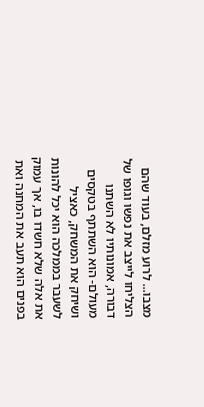מצבו... לרוע מזלם, בעוד שהם הצליחו לייצב את נפשו וגופו של דבורה, אמונותיו לא השתנו מעולם- הוא השתתף בטקסים ושיחק את המשחק, כאציל לשעבר בממלכה הוא יכל להונות את אלה שלא חשדו בו, אך עמוק בפנים הוא תעב את המחנה ואת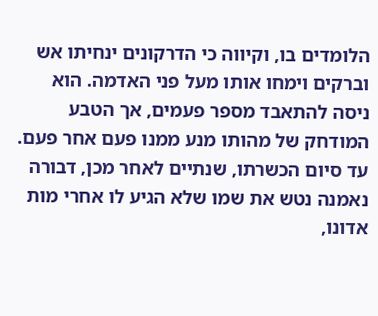הלומדים בו, וקיווה כי הדרקונים ינחיתו אש וברקים וימחו אותו מעל פני האדמה. הוא ניסה להתאבד מספר פעמים, אך הטבע המודחק של מהותו מנע ממנו פעם אחר פעם.
עד סיום הכשרתו, שנתיים לאחר מכן, דבורה נאמנה נטש את שמו שלא הגיע לו אחרי מות אדונו,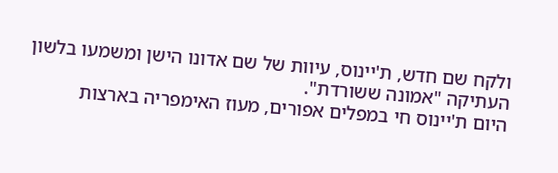ולקח שם חדש, ת'יינוס, עיוות של שם אדונו הישן ומשמעו בלשון העתיקה "אמונה ששורדת".
היום ת'יינוס חי במפלים אפורים, מעוז האימפריה בארצות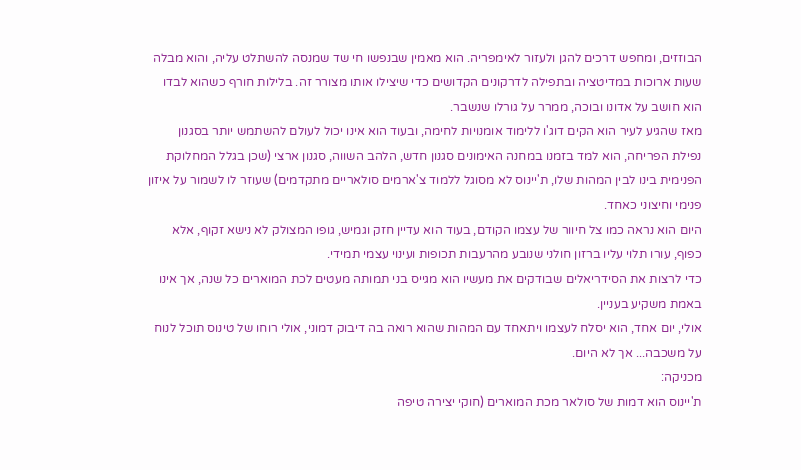הבוזזים, ומחפש דרכים להגן ולעזור לאימפריה. הוא מאמין שבנפשו חי שד שמנסה להשתלט עליה, והוא מבלה שעות ארוכות במדיטציה ובתפילה לדרקונים הקדושים כדי שיצילו אותו מצורר זה. בלילות חורף כשהוא לבדו הוא חושב על אדונו ובוכה, ממרר על גורלו שנשבר.
מאז שהגיע לעיר הוא הקים דוג'ו ללימוד אומנויות לחימה, ובעוד הוא אינו יכול לעולם להשתמש יותר בסגנון נפילת הפריחה, הוא למד בזמנו במחנה האימונים סגנון חדש, הלהב השווה, סגנון ארצי (שכן בגלל המחלוקת הפנימית בינו לבין המהות שלו, ת'יינוס לא מסוגל ללמוד צ'ארמים סולאריים מתקדמים) שעוזר לו לשמור על איזון פנימי וחיצוני כאחד.
היום הוא נראה כמו צל חיוור של עצמו הקודם, בעוד הוא עדיין חזק וגמיש, גופו המצולק לא נישא זקוף, אלא כפוף, עורו תלוי עליו ברזון חולני שנובע מהרעבות תכופות ועינוי עצמי תמידי.
כדי לרצות את הסידריאלים שבודקים את מעשיו הוא מגייס בני תמותה מעטים לכת המוארים כל שנה, אך אינו באמת משקיע בעניין.
אולי, יום אחד, הוא יסלח לעצמו ויתאחד עם המהות שהוא רואה בה דיבוק דמוני, אולי רוחו של טינוס תוכל לנוח על משכבה... אך לא היום.
מכניקה:
ת'יינוס הוא דמות של סולאר מכת המוארים (חוקי יצירה טיפה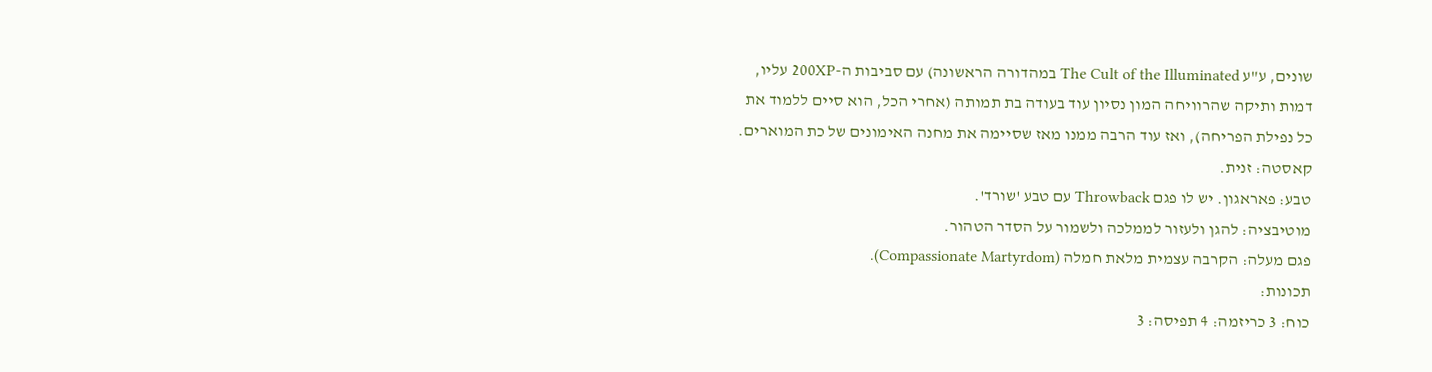שונים, ע"ע The Cult of the Illuminated במהדורה הראשונה) עם סביבות ה-200XP עליו, דמות ותיקה שהרוויחה המון נסיון עוד בעודה בת תמותה (אחרי הכל, הוא סיים ללמוד את כל נפילת הפריחה), ואז עוד הרבה ממנו מאז שסיימה את מחנה האימונים של כת המוארים.
קאסטה: זנית.
טבע: פאראגון. יש לו פגם Throwback עם טבע 'שורד'.
מוטיבציה: להגן ולעזור לממלכה ולשמור על הסדר הטהור.
פגם מעלה: הקרבה עצמית מלאת חמלה (Compassionate Martyrdom).
תכונות:
כוח: 3 כריזמה: 4 תפיסה: 3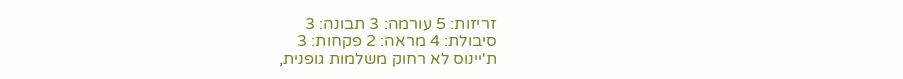זריזות: 5 עורמה: 3 תבונה: 3
סיבולת: 4 מראה: 2 פקחות: 3
ת'יינוס לא רחוק משלמות גופנית,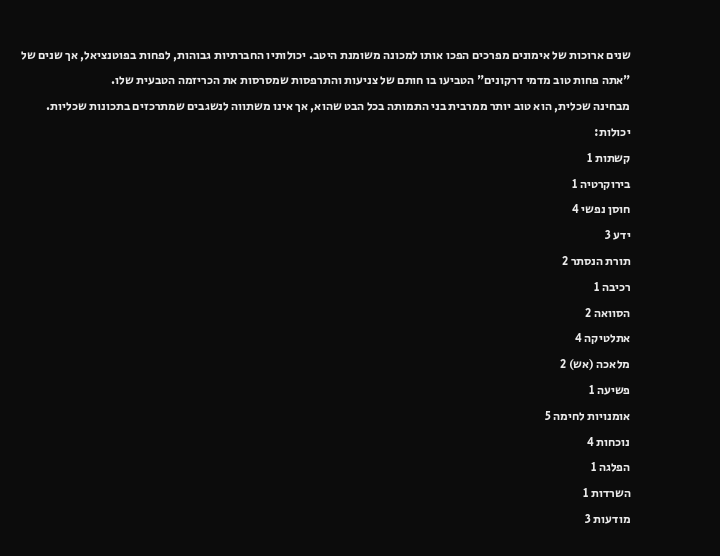שנים ארוכות של אימונים מפרכים הפכו אותו למכונה משומנת היטב. יכולותיו החברתיות גבוהות, לפחות בפוטנציאל, אך שנים של "אתה פחות טוב מדמי דרקונים" הטביעו בו חותם של צניעות והתרפסות שמסרסות את הכריזמה הטבעית שלו.
מבחינה שכלית, הוא טוב יותר ממרבית בני התמותה בכל הבט שהוא, אך אינו משתווה לנשגבים שמתרכזים בתכונות שכליות.
יכולות:
קשתות 1
בירוקרטיה 1
חוסן נפשי 4
ידע 3
תורת הנסתר 2
רכיבה 1
הסוואה 2
אתלטיקה 4
מלאכה (אש) 2
פשיעה 1
אומנויות לחימה 5
נוכחות 4
הפלגה 1
השרדות 1
מודעות 3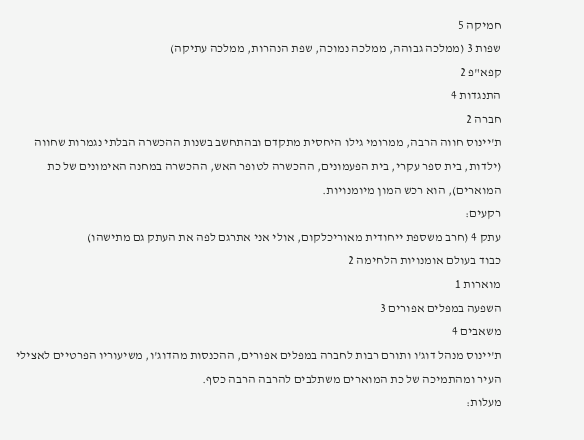חמיקה 5
שפות 3 (ממלכה גבוהה, ממלכה נמוכה, שפת הנהרות, ממלכה עתיקה)
קפא"פ 2
התנגדות 4
חברה 2
ת'יינוס חווה הרבה, ממרומי גילו היחסית מתקדם ובהתחשב בשנות ההכשרה הבלתי נגמרות שחווה (ילדות, בית ספר עקרי, בית הפעמונים, ההכשרה לטופר האש, ההכשרה במחנה האימונים של כת המוארים), הוא רכש המון מיומנויות.
רקעים:
עתק 4 (חרב משספת ייחודית מאוריכלקום, אולי אני אתרגם לפה את העתק גם מתישהו)
כבוד בעולם אומנויות הלחימה 2
מוארות 1
השפעה במפלים אפורים 3
משאבים 4
ת'יינוס מנהל דוג'ו ותורם רבות לחברה במפלים אפורים, ההכנסות מהדוג'ו, משיעוריו הפרטיים לאצילי העיר ומהתמיכה של כת המוארים משתלבים להרבה הרבה כסף.
מעלות: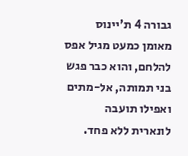גבורה 4 ת'יינוס מאומן כמעט מגיל אפס להלחם, והוא כבר פגש בני תמותה, אל-מתים ואפילו תועבה לונארית ללא פחד.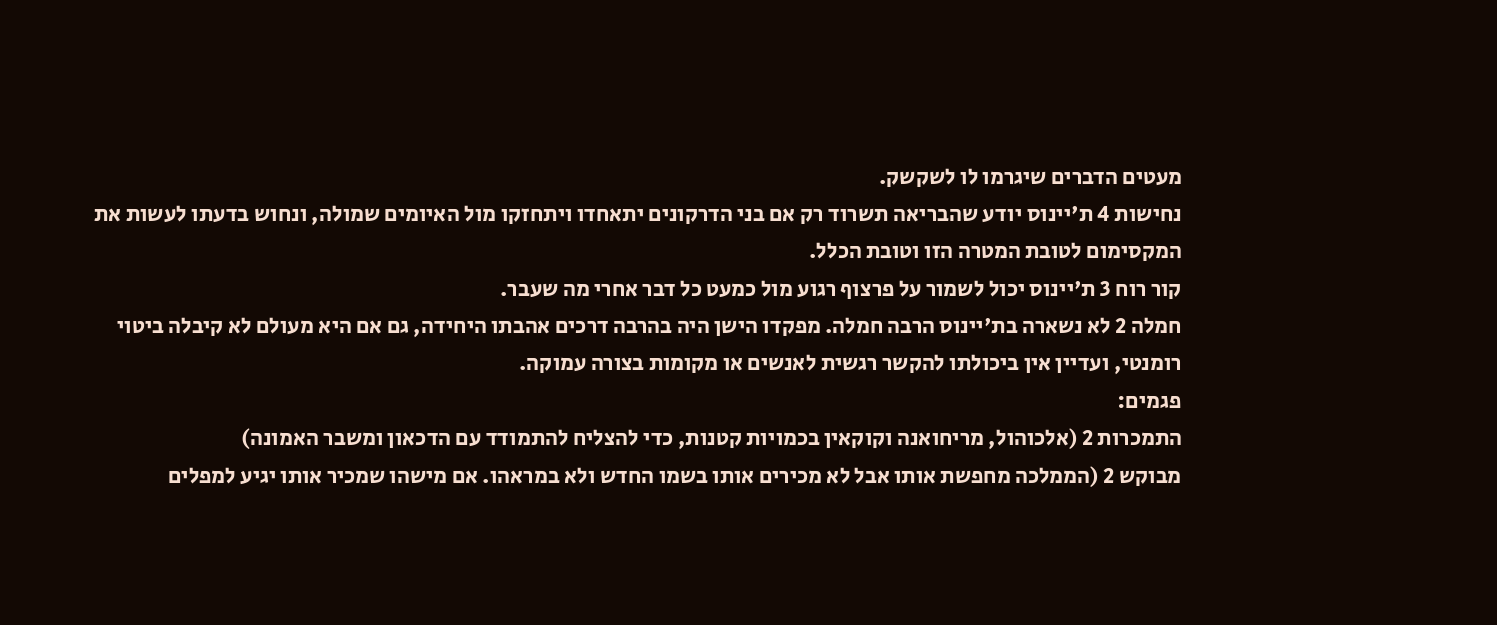מעטים הדברים שיגרמו לו לשקשק.
נחישות 4 ת'יינוס יודע שהבריאה תשרוד רק אם בני הדרקונים יתאחדו ויתחזקו מול האיומים שמולה, ונחוש בדעתו לעשות את המקסימום לטובת המטרה הזו וטובת הכלל.
קור רוח 3 ת'יינוס יכול לשמור על פרצוף רגוע מול כמעט כל דבר אחרי מה שעבר.
חמלה 2 לא נשארה בת'יינוס הרבה חמלה. מפקדו הישן היה בהרבה דרכים אהבתו היחידה, גם אם היא מעולם לא קיבלה ביטוי רומנטי, ועדיין אין ביכולתו להקשר רגשית לאנשים או מקומות בצורה עמוקה.
פגמים:
התמכרות 2 (אלכוהול, מריחואנה וקוקאין בכמויות קטנות, כדי להצליח להתמודד עם הדכאון ומשבר האמונה)
מבוקש 2 (הממלכה מחפשת אותו אבל לא מכירים אותו בשמו החדש ולא במראהו. אם מישהו שמכיר אותו יגיע למפלים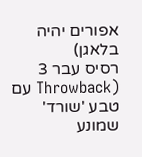אפורים יהיה בלאגן)
רסיס עבר 3 (Throwback עם טבע 'שורד' שמונע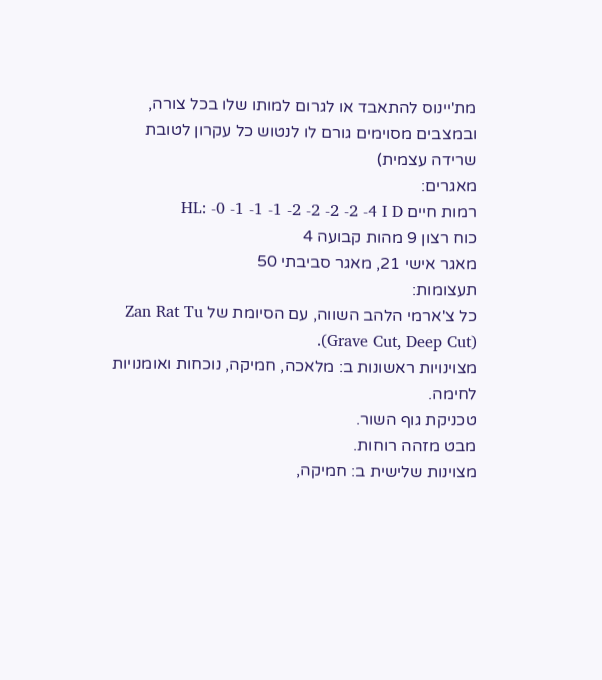מת'יינוס להתאבד או לגרום למותו שלו בכל צורה, ובמצבים מסוימים גורם לו לנטוש כל עקרון לטובת שרידה עצמית)
מאגרים:
רמות חיים HL: -0 -1 -1 -1 -2 -2 -2 -2 -4 I D
כוח רצון 9 מהות קבועה 4
מאגר אישי 21, מאגר סביבתי 50
תעצומות:
כל צ'ארמי הלהב השווה, עם הסיומת של Zan Rat Tu (Grave Cut, Deep Cut).
מצוינויות ראשונות ב: מלאכה, חמיקה, נוכחות ואומנויות לחימה.
טכניקת גוף השור.
מבט מזהה רוחות.
מצוינות שלישית ב: חמיקה,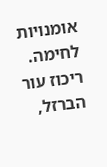אומנויות לחימה.
ריכוז עור הברזל,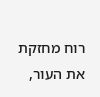רוח מחזקת את העור,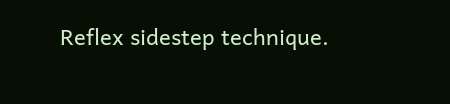Reflex sidestep technique.